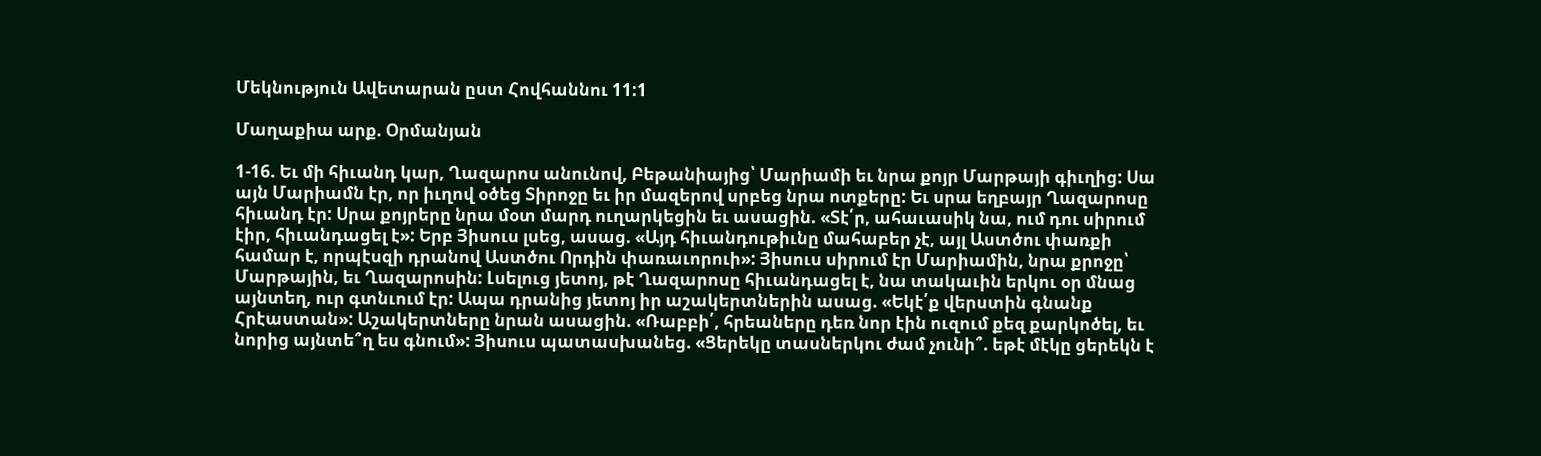Մեկնություն Ավետարան ըստ Հովհաննու 11:1

Մաղաքիա արք. Օրմանյան

1-16. Եւ մի հիւանդ կար, Ղազարոս անունով, Բեթանիայից՝ Մարիամի եւ նրա քոյր Մարթայի գիւղից: Սա այն Մարիամն էր, որ իւղով օծեց Տիրոջը եւ իր մազերով սրբեց նրա ոտքերը: Եւ սրա եղբայր Ղազարոսը հիւանդ էր: Սրա քոյրերը նրա մօտ մարդ ուղարկեցին եւ ասացին. «Տէ՛ր, ահաւասիկ նա, ում դու սիրում էիր, հիւանդացել է»: Երբ Յիսուս լսեց, ասաց. «Այդ հիւանդութիւնը մահաբեր չէ, այլ Աստծու փառքի համար է, որպէսզի դրանով Աստծու Որդին փառաւորուի»: Յիսուս սիրում էր Մարիամին, նրա քրոջը՝ Մարթային, եւ Ղազարոսին: Լսելուց յետոյ, թէ Ղազարոսը հիւանդացել է, նա տակաւին երկու օր մնաց այնտեղ, ուր գտնւում էր: Ապա դրանից յետոյ իր աշակերտներին ասաց. «Եկէ՛ք վերստին գնանք Հրէաստան»: Աշակերտները նրան ասացին. «Ռաբբի՛, հրեաները դեռ նոր էին ուզում քեզ քարկոծել, եւ նորից այնտե՞ղ ես գնում»: Յիսուս պատասխանեց. «Ցերեկը տասներկու ժամ չունի՞. եթէ մէկը ցերեկն է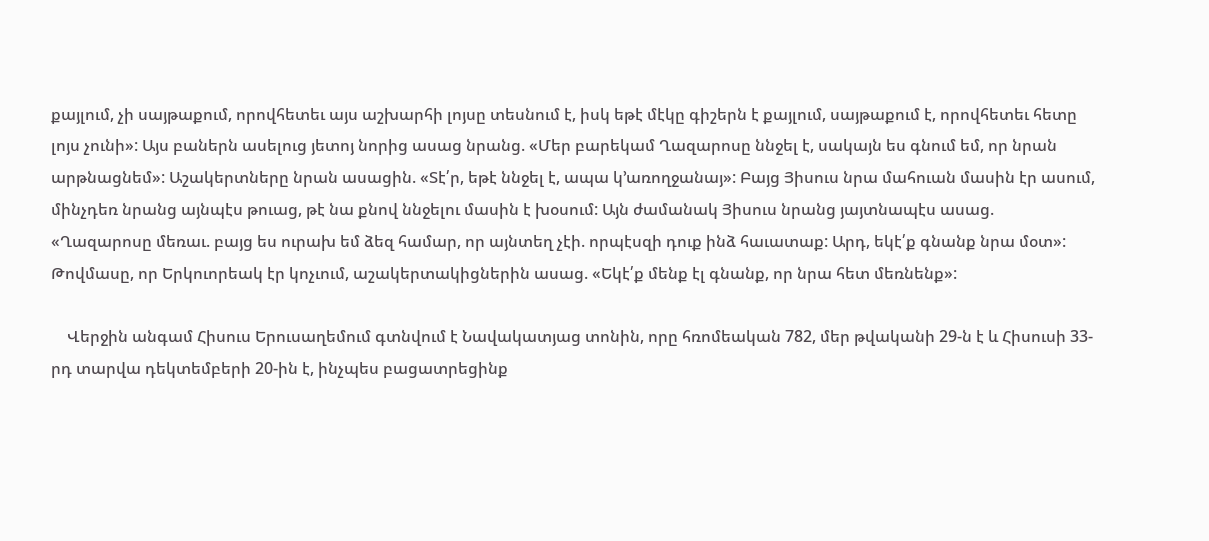քայլում, չի սայթաքում, որովհետեւ այս աշխարհի լոյսը տեսնում է, իսկ եթէ մէկը գիշերն է քայլում, սայթաքում է, որովհետեւ հետը լոյս չունի»: Այս բաներն ասելուց յետոյ նորից ասաց նրանց. «Մեր բարեկամ Ղազարոսը ննջել է, սակայն ես գնում եմ, որ նրան արթնացնեմ»: Աշակերտները նրան ասացին. «Տէ՛ր, եթէ ննջել է, ապա կ՚առողջանայ»: Բայց Յիսուս նրա մահուան մասին էր ասում, մինչդեռ նրանց այնպէս թուաց, թէ նա քնով ննջելու մասին է խօսում: Այն ժամանակ Յիսուս նրանց յայտնապէս ասաց. «Ղազարոսը մեռաւ. բայց ես ուրախ եմ ձեզ համար, որ այնտեղ չէի. որպէսզի դուք ինձ հաւատաք: Արդ, եկէ՛ք գնանք նրա մօտ»: Թովմասը, որ Երկուորեակ էր կոչւում, աշակերտակիցներին ասաց. «Եկէ՛ք մենք էլ գնանք, որ նրա հետ մեռնենք»:

    Վերջին անգամ Հիսուս Երուսաղեմում գտնվում է Նավակատյաց տոնին, որը հռոմեական 782, մեր թվականի 29-ն է և Հիսուսի 33-րդ տարվա դեկտեմբերի 20-ին է, ինչպես բացատրեցինք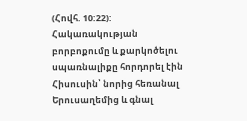(Հովհ. 10:22): Հակառակության բորբոքումը և քարկոծելու սպառնալիքը հորդորել էին Հիսուսին՝ նորից հեռանալ Երուսաղեմից և գնալ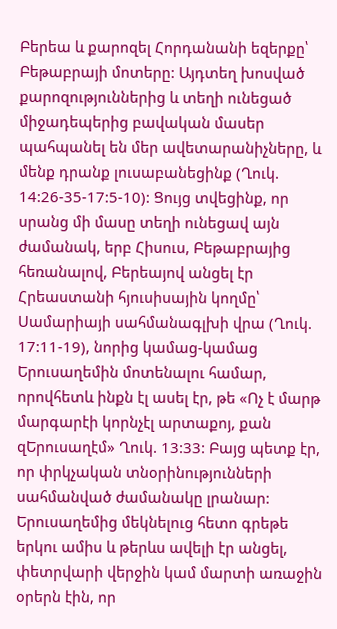Բերեա և քարոզել Հորդանանի եզերքը՝ Բեթաբրայի մոտերը: Այդտեղ խոսված քարոզություններից և տեղի ունեցած միջադեպերից բավական մասեր պահպանել են մեր ավետարանիչները, և մենք դրանք լուսաբանեցինք (Ղուկ. 14:26-35-17:5-10): Ցույց տվեցինք, որ սրանց մի մասը տեղի ունեցավ այն ժամանակ, երբ Հիսուս, Բեթաբրայից հեռանալով, Բերեայով անցել էր Հրեաստանի հյուսիսային կողմը՝ Սամարիայի սահմանագլխի վրա (Ղուկ. 17:11-19), նորից կամաց-կամաց Երուսաղեմին մոտենալու համար, որովհետև ինքն էլ ասել էր, թե «Ոչ է մարթ մարգարէի կորնչէլ արտաքոյ, քան զԵրուսաղէմ» Ղուկ. 13:33: Բայց պետք էր, որ փրկչական տնօրինությունների սահմանված ժամանակը լրանար: Երուսաղեմից մեկնելուց հետո գրեթե երկու ամիս և թերևս ավելի էր անցել, փետրվարի վերջին կամ մարտի առաջին օրերն էին, որ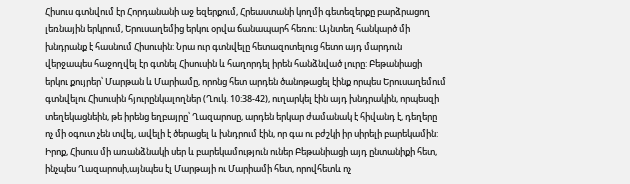Հիսուս գտնվում էր Հորդանանի աջ եզերքում, Հրեաստանի կողմի գետեզերքը բարձրացող լեռնային երկրում, Երուսաղեմից երկու օրվա ճանապարհ հեռու: Այնտեղ հանկարծ մի խնդրանք է հասնում Հիսուսին: Նրա ուր գտնվելը հետազոտելուց հետո այդ մարդուն վերջապես հաջողվել էր գտնել Հիսուսին և հաղորդել իրեն հանձնված լուրը: Բեթանիացի երկու քույրեր՝ Մարթան և Մարիամը, որոնց հետ արդեն ծանոթացել էինք որպես Երուսաղեմում գտնվելու Հիսուսին հյուրընկալողներ (Ղուկ. 10:38-42), ուղարկել էին այդ խնդրակին, որպեսզի տեղեկացնեին, թե իրենց եղբայրը՝ Ղազարոսը, արդեն երկար ժամանակ է հիվանդ է, դեղերը ոչ մի օգուտ չեն տվել, ավելի է ծերացել և խնդրում էին, որ գա ու բժշկի իր սիրելի բարեկամին: Իրոք, Հիսուս մի առանձնակի սեր և բարեկամություն ուներ Բեթանիացի այդ ընտանիքի հետ, ինչպես Ղազարոսի,այնպես էլ Մարթայի ու Մարիամի հետ, որովհետև ոչ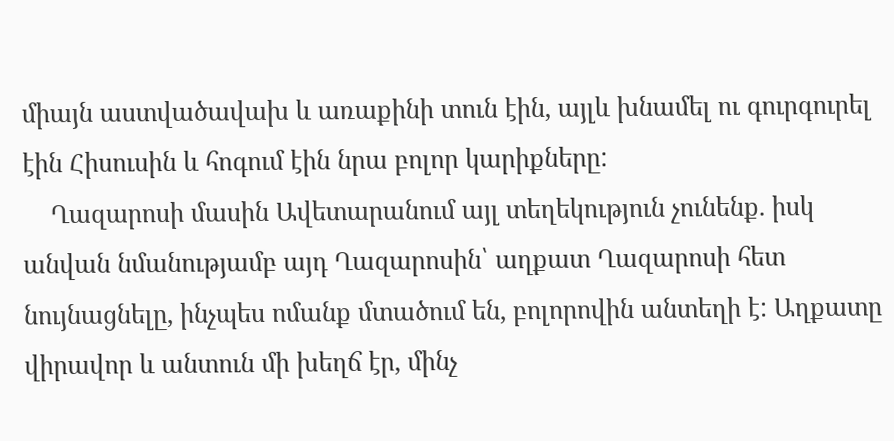միայն աստվածավախ և առաքինի տուն էին, այլև խնամել ու գուրգուրել էին Հիսուսին և հոգում էին նրա բոլոր կարիքները:
    Ղազարոսի մասին Ավետարանում այլ տեղեկություն չունենք. իսկ անվան նմանությամբ այդ Ղազարոսին՝ աղքատ Ղազարոսի հետ նույնացնելը, ինչպես ոմանք մտածում են, բոլորովին անտեղի է: Աղքատը վիրավոր և անտուն մի խեղճ էր, մինչ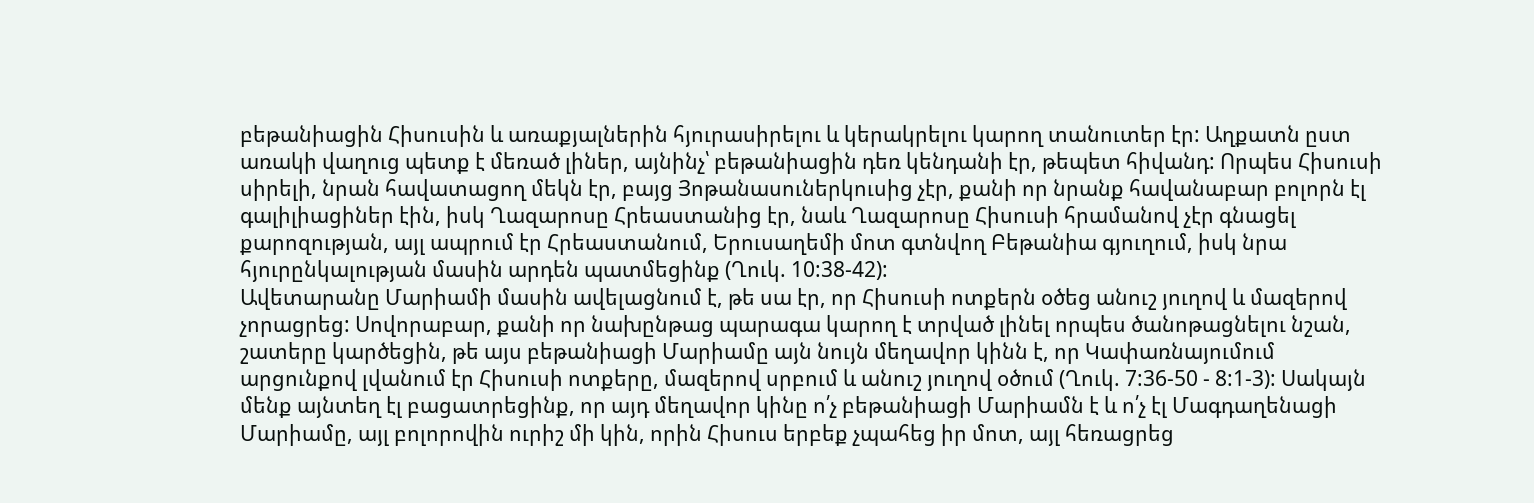բեթանիացին Հիսուսին և առաքյալներին հյուրասիրելու և կերակրելու կարող տանուտեր էր: Աղքատն ըստ առակի վաղուց պետք է մեռած լիներ, այնինչ՝ բեթանիացին դեռ կենդանի էր, թեպետ հիվանդ: Որպես Հիսուսի սիրելի, նրան հավատացող մեկն էր, բայց Յոթանասուներկուսից չէր, քանի որ նրանք հավանաբար բոլորն էլ գալիլիացիներ էին, իսկ Ղազարոսը Հրեաստանից էր, նաև Ղազարոսը Հիսուսի հրամանով չէր գնացել քարոզության, այլ ապրում էր Հրեաստանում, Երուսաղեմի մոտ գտնվող Բեթանիա գյուղում, իսկ նրա հյուրընկալության մասին արդեն պատմեցինք (Ղուկ. 10:38-42):
Ավետարանը Մարիամի մասին ավելացնում է, թե սա էր, որ Հիսուսի ոտքերն օծեց անուշ յուղով և մազերով չորացրեց: Սովորաբար, քանի որ նախընթաց պարագա կարող է տրված լինել որպես ծանոթացնելու նշան, շատերը կարծեցին, թե այս բեթանիացի Մարիամը այն նույն մեղավոր կինն է, որ Կափառնայումում արցունքով լվանում էր Հիսուսի ոտքերը, մազերով սրբում և անուշ յուղով օծում (Ղուկ. 7:36-50 - 8:1-3): Սակայն մենք այնտեղ էլ բացատրեցինք, որ այդ մեղավոր կինը ո՛չ բեթանիացի Մարիամն է և ո՛չ էլ Մագդաղենացի Մարիամը, այլ բոլորովին ուրիշ մի կին, որին Հիսուս երբեք չպահեց իր մոտ, այլ հեռացրեց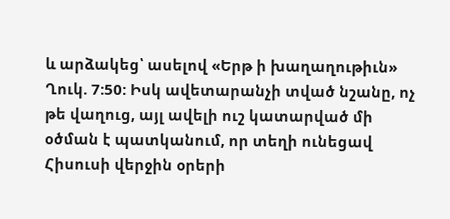և արձակեց՝ ասելով «Երթ ի խաղաղութիւն» Ղուկ. 7:50: Իսկ ավետարանչի տված նշանը, ոչ թե վաղուց, այլ ավելի ուշ կատարված մի օծման է պատկանում, որ տեղի ունեցավ Հիսուսի վերջին օրերի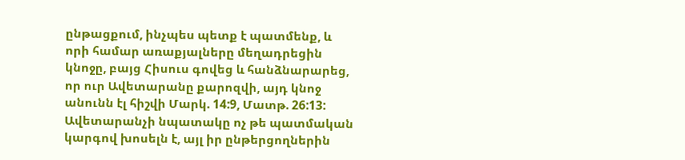ընթացքում, ինչպես պետք է պատմենք, և որի համար առաքյալները մեղադրեցին կնոջը, բայց Հիսուս գովեց և հանձնարարեց, որ ուր Ավետարանը քարոզվի, այդ կնոջ անունն էլ հիշվի Մարկ. 14:9, Մատթ. 26:13: Ավետարանչի նպատակը ոչ թե պատմական կարգով խոսելն է, այլ իր ընթերցողներին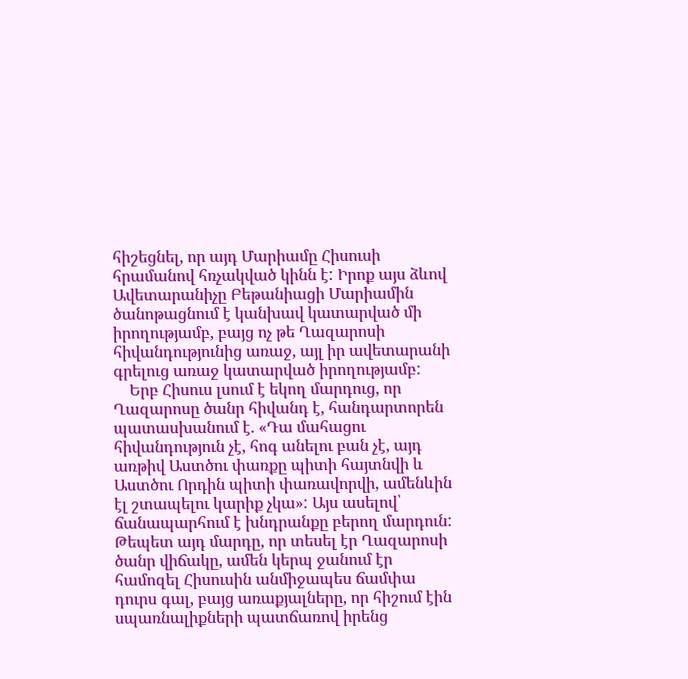հիշեցնել, որ այդ Մարիամը Հիսուսի հրամանով հռչակված կինն է: Իրոք այս ձևով Ավետարանիչը Բեթանիացի Մարիամին ծանոթացնում է կանխավ կատարված մի իրողությամբ, բայց ոչ թե Ղազարոսի հիվանդությունից առաջ, այլ իր ավետարանի գրելուց առաջ կատարված իրողությամբ:
    Երբ Հիսուս լսում է եկող մարդուց, որ Ղազարոսը ծանր հիվանդ է, հանդարտորեն պատասխանում է. «Դա մահացու հիվանդություն չէ, հոգ անելու բան չէ, այդ առթիվ Աստծու փառքը պիտի հայտնվի և Աստծու Որդին պիտի փառավորվի, ամենևին էլ շտապելու կարիք չկա»: Այս ասելով՝ ճանապարհում է խնդրանքը բերող մարդուն: Թեպետ այդ մարդը, որ տեսել էր Ղազարոսի ծանր վիճակը, ամեն կերպ ջանում էր համոզել Հիսուսին անմիջապես ճամփա դուրս գալ, բայց առաքյալները, որ հիշում էին սպառնալիքների պատճառով իրենց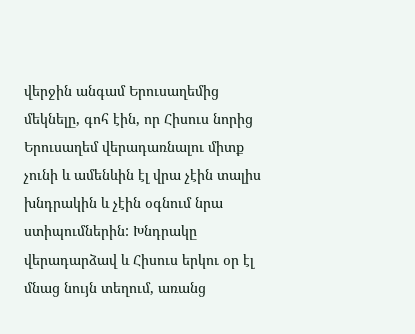վերջին անգամ Երուսաղեմից մեկնելը, գոհ էին, որ Հիսուս նորից Երուսաղեմ վերադառնալու միտք չունի և ամենևին էլ վրա չէին տալիս խնդրակին և չէին օգնում նրա ստիպումներին: Խնդրակը վերադարձավ և Հիսուս երկու օր էլ մնաց նույն տեղում, առանց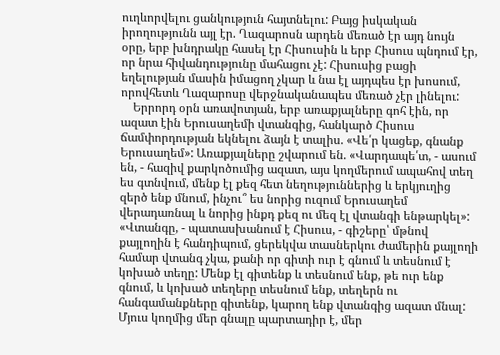ուղևորվելու ցանկություն հայտնելու: Բայց իսկական իրողությունն այլ էր. Ղազարոսն արդեն մեռած էր այդ նույն օրը, երբ խնդրակը հասել էր Հիսուսին և երբ Հիսուս պնդում էր, որ նրա հիվանդությունը մահացու չէ: Հիսուսից բացի եղելության մասին իմացող չկար և նա էլ այդպես էր խոսում, որովհետև Ղազարոսը վերջնականապես մեռած չէր լինելու:
    Երրորդ օրն առավոտյան, երբ առաքյալները գոհ էին, որ ազատ էին Երուսաղեմի վտանգից, հանկարծ Հիսուս ճամփորդության եկնելու ձայն է տալիս. «Վե՛ր կացեք, գնանք Երուսաղեմ»: Առաքյալները շվարում են. «Վարդապե՛տ, - ասում են, - հազիվ քարկոծումից ազատ, այս կողմերում ապահով տեղ ես գտնվում, մենք էլ քեզ հետ նեղություններից և երկյուղից զերծ ենք մնում, ինչու՞ ես նորից ուզում Երուսաղեմ վերադառնալ և նորից ինքդ քեզ ու մեզ էլ վտանգի ենթարկել»: «Վտանգը, - պատասխանում է Հիսուս, - գիշերը՝ մթնով քայլողին է հանդիպում, ցերեկվա տասներկու ժամերին քայլողի համար վտանգ չկա, քանի որ գիտի ուր է գնում և տեսնում է կոխած տեղը: Մենք էլ գիտենք և տեսնում ենք, թե ուր ենք գնում, և կոխած տեղերը տեսնում ենք, տեղերն ու հանգամանքները գիտենք, կարող ենք վտանգից ազատ մնալ: Մյուս կողմից մեր գնալը պարտադիր է, մեր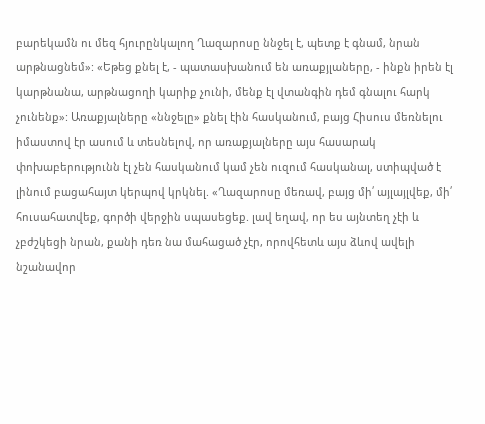բարեկամն ու մեզ հյուրընկալող Ղազարոսը ննջել է, պետք է գնամ, նրան արթնացնեմ»: «Եթեց քնել է, - պատասխանում են առաքյլաները, - ինքն իրեն էլ կարթնանա, արթնացողի կարիք չունի, մենք էլ վտանգին դեմ գնալու հարկ չունենք»: Առաքյալները «ննջելը» քնել էին հասկանում, բայց Հիսուս մեռնելու իմաստով էր ասում և տեսնելով, որ առաքյալները այս հասարակ փոխաբերությունն էլ չեն հասկանում կամ չեն ուզում հասկանալ, ստիպված է լինում բացահայտ կերպով կրկնել. «Ղազարոսը մեռավ, բայց մի՛ այլայլվեք, մի՛ հուսահատվեք, գործի վերջին սպասեցեք. լավ եղավ, որ ես այնտեղ չէի և չբժշկեցի նրան, քանի դեռ նա մահացած չէր, որովհետև այս ձևով ավելի նշանավոր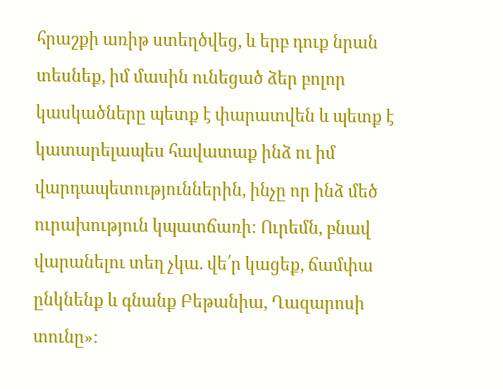հրաշքի առիթ ստեղծվեց, և երբ դուք նրան տեսնեք, իմ մասին ունեցած ձեր բոլոր կասկածները պետք է փարատվեն և պետք է կատարելապես հավատաք ինձ ու իմ վարդապետություններին, ինչը որ ինձ մեծ ուրախություն կպատճառի: Ուրեմն, բնավ վարանելու տեղ չկա. վե՛ր կացեք, ճամփա ընկնենք և գնանք Բեթանիա, Ղազարոսի տունը»: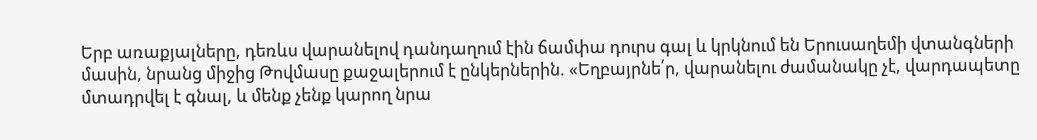Երբ առաքյալները, դեռևս վարանելով դանդաղում էին ճամփա դուրս գալ և կրկնում են Երուսաղեմի վտանգների մասին, նրանց միջից Թովմասը քաջալերում է ընկերներին. «Եղբայրնե՛ր, վարանելու ժամանակը չէ, վարդապետը մտադրվել է գնալ, և մենք չենք կարող նրա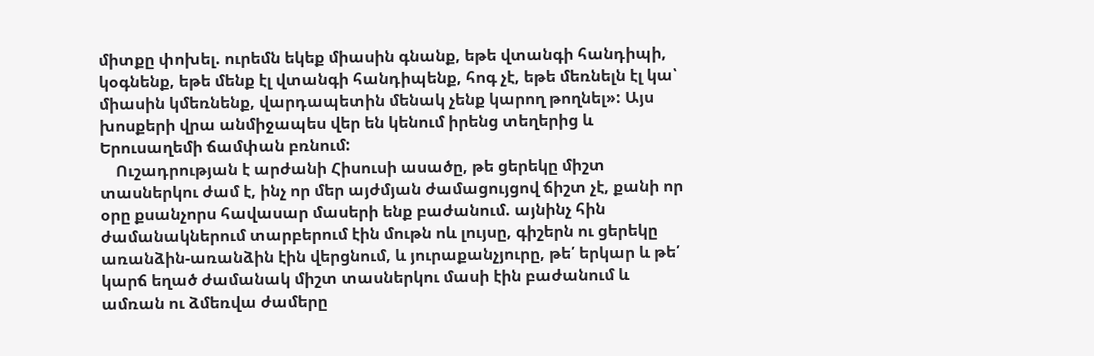միտքը փոխել. ուրեմն եկեք միասին գնանք, եթե վտանգի հանդիպի, կօգնենք, եթե մենք էլ վտանգի հանդիպենք, հոգ չէ, եթե մեռնելն էլ կա՝ միասին կմեռնենք, վարդապետին մենակ չենք կարող թողնել»: Այս խոսքերի վրա անմիջապես վեր են կենում իրենց տեղերից և Երուսաղեմի ճամփան բռնում:
    Ուշադրության է արժանի Հիսուսի ասածը, թե ցերեկը միշտ տասներկու ժամ է, ինչ որ մեր այժմյան ժամացույցով ճիշտ չէ, քանի որ օրը քսանչորս հավասար մասերի ենք բաժանում. այնինչ հին ժամանակներում տարբերում էին մութն ոև լույսը, գիշերն ու ցերեկը առանձին-առանձին էին վերցնում, և յուրաքանչյուրը, թե՛ երկար և թե՛ կարճ եղած ժամանակ միշտ տասներկու մասի էին բաժանում և ամռան ու ձմեռվա ժամերը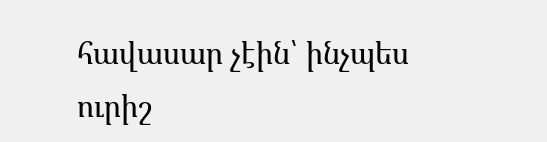հավասար չէին՝ ինչպես ուրիշ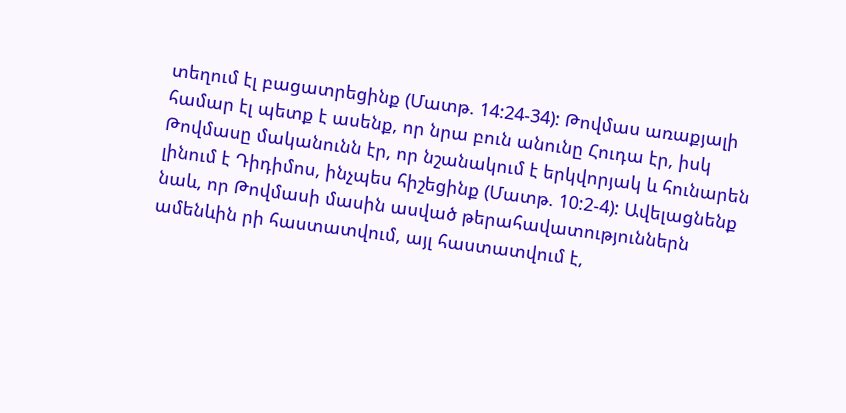տեղում էլ բացատրեցինք (Մատթ. 14:24-34): Թովմաս առաքյալի համար էլ պետք է ասենք, որ նրա բուն անունը Հուդա էր, իսկ Թովմասը մականունն էր, որ նշանակում է երկվորյակ և հունարեն լինում է Դիդիմոս, ինչպես հիշեցինք (Մատթ. 10:2-4): Ավելացնենք նաև, որ Թովմասի մասին ասված թերահավատություններն ամենևին րի հաստատվում, այլ հաստատվում է,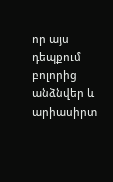որ այս դեպքում բոլորից անձնվեր և արիասիրտ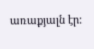առաքյալն էր: